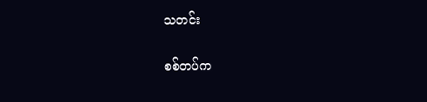သတင်း

စစ်တပ်က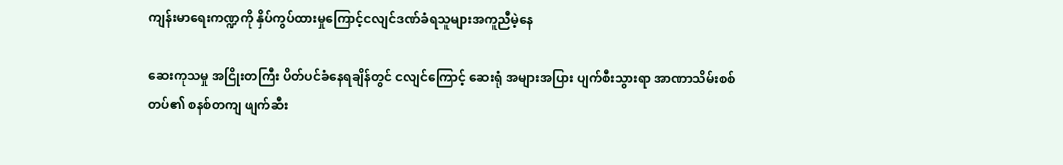ကျန်းမာရေးကဏ္ဍကို နှိပ်ကွပ်ထားမှုကြောင့်ငလျင်ဒဏ်ခံရသူများအကူညီမဲ့နေ

ဆေးကုသမှု အငြိုးတကြီး ပိတ်ပင်ခံနေရချိန်တွင် ငလျင်ကြောင့် ဆေးရုံ အများအပြား ပျက်စီးသွားရာ အာဏာသိမ်းစစ်တပ်၏ စနစ်တကျ ဖျက်ဆီး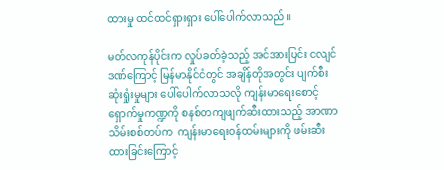ထားမှု ထင်ထင်ရှားရှား ပေါ်ပေါက်လာသည်။

မတ်လကုန်ပိုင်းက လှုပ်ခတ်ခဲ့သည့် အင်အားပြင်း ငလျင်ဒဏ်ကြောင့် မြန်မာနိုင်ငံတွင် အချိန်တိုအတွင်း ပျက်စီးဆုံးရှုံးမှုများ ပေါ်ပေါက်လာသလို ကျန်းမာရေးစောင့်ရှောက်မှုကဏ္ဍကို စနစ်တကျဖျက်ဆီးထားသည့် အာဏာသိမ်းစစ်တပ်က  ကျန်းမာရေးဝန်ထမ်းများကို ဖမ်းဆီးထားခြင်းကြောင့်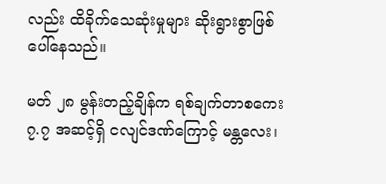လည်း ထိခိုက်သေဆုံးမှုများ ဆိုးရွားစွာဖြစ်ပေါ်နေသည်။

မတ် ၂၈ မွန်းတည့်ချိန်က ရစ်ချက်တာစကေး ၇.၇ အဆင့်ရှိ ငလျင်ဒဏ်ကြောင့် မန္တလေး၊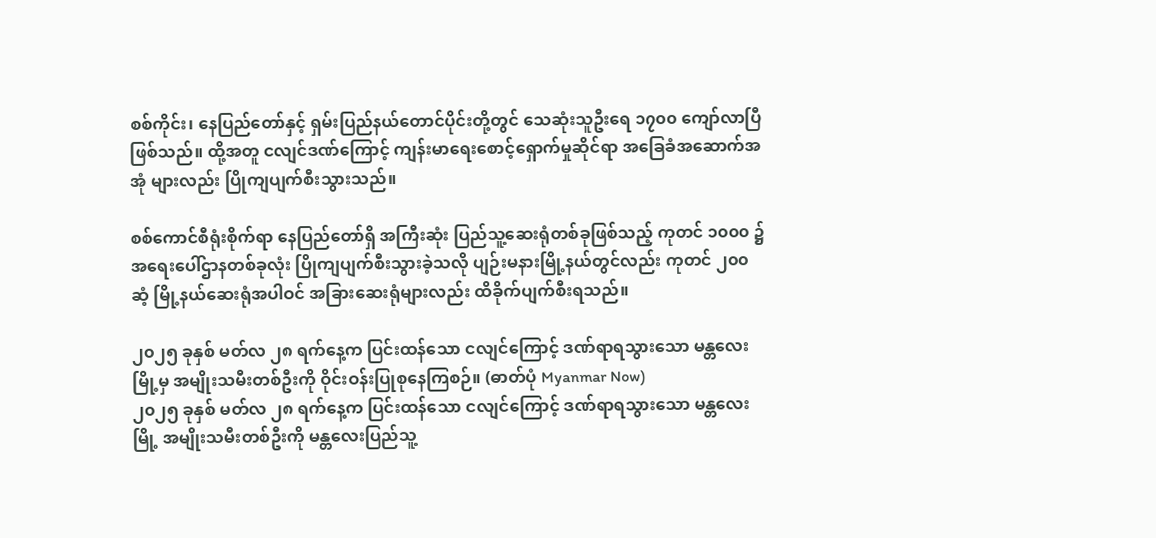စစ်ကိုင်း၊ နေပြည်တော်နှင့် ရှမ်းပြည်နယ်တောင်ပိုင်းတို့တွင် သေဆုံးသူဦးရေ ၁၇၀၀ ကျော်လာပြီဖြစ်သည်။ ထို့အတူ ငလျင်ဒဏ်ကြောင့် ကျန်းမာရေးစောင့်ရှောက်မှုဆိုင်ရာ အခြေခံအဆောက်အအုံ များလည်း ပြိုကျပျက်စီးသွားသည်။

စစ်ကောင်စီရုံးစိုက်ရာ နေပြည်တော်ရှိ အကြီးဆုံး ပြည်သူ့ဆေးရုံတစ်ခုဖြစ်သည့် ကုတင် ၁၀၀၀ ၌ အရေးပေါ်ဌာနတစ်ခုလုံး ပြိုကျပျက်စီးသွားခဲ့သလို ပျဉ်းမနားမြို့နယ်တွင်လည်း ကုတင် ၂၀၀ ဆံ့ မြို့နယ်ဆေးရုံအပါဝင် အခြားဆေးရုံများလည်း ထိခိုက်ပျက်စီးရသည်။

၂၀၂၅ ခုနှစ် မတ်လ ၂၈ ရက်နေ့က ပြင်းထန်သော ငလျင်ကြောင့် ဒဏ်ရာရသွားသော မန္တလေးမြို့မှ အမျိုးသမီးတစ်ဦးကို ဝိုင်းဝန်းပြုစုနေကြစဉ်။ (ဓာတ်ပုံ Myanmar Now)
၂၀၂၅ ခုနှစ် မတ်လ ၂၈ ရက်နေ့က ပြင်းထန်သော ငလျင်ကြောင့် ဒဏ်ရာရသွားသော မန္တလေးမြို့ အမျိုးသမီးတစ်ဦးကို မန္တလေးပြည်သူ့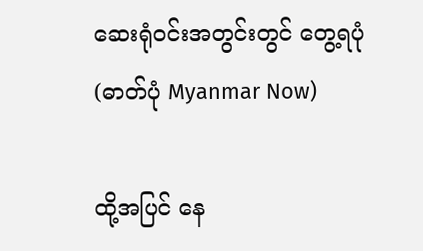ဆေးရုံဝင်းအတွင်းတွင် တွေ့ရပုံ (ဓာတ်ပုံ Myanmar Now)

ထို့အပြင် နေ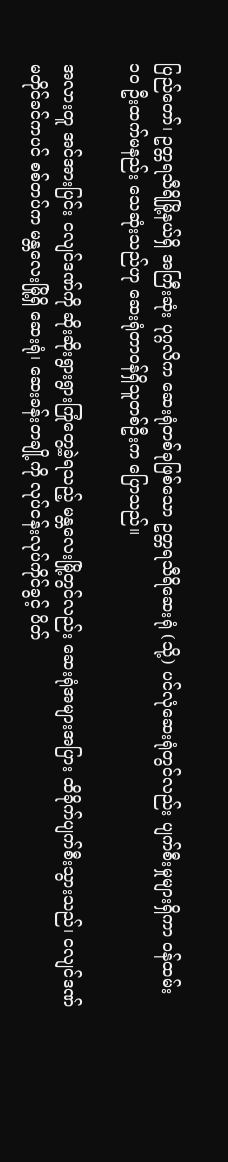ပြည်တော်၊ ဥတ္တရသီရိမြို့နယ်ရှိ အကြီးဆုံး ပုဂ္ဂလိက ဆေးရုံတစ်ခုဖြစ်သော ဥတ္တရသီရိဆေးရုံ (သို့) ပင်လုံဆေးရုံတွင်လည်း ပျက်စီးမှုများရှိကာ ဝန်ထမ်း ၁၀ ဦးထက်မနည်း သေဆုံးသည်ဟု ဆေးရုံတာဝန်ရှိသူတစ်ဦးက ပြောသည်။

အလားတူ အင်အားပြင်း ငလျင်ဒဏ်ကို ဆိုးဆိုးရွားရွားကြုံတွေ့ခဲ့ရသည့် မန္တလေးမြို့တွင်လည်း ဆေးရုံအများအပြား ထိခိုက်ပျက်စီးသွားသည်၊ ငလျင်ဒဏ်မတိုင်ခင်ကပင် စစ်တပ်က မန္တလေးမြို့ရှိ ဆေးရုံ၊ ဆေးခန်းတချို့ကို လုပ်ငန်းလုပ်ကိုင်ခွင့် ပိတ်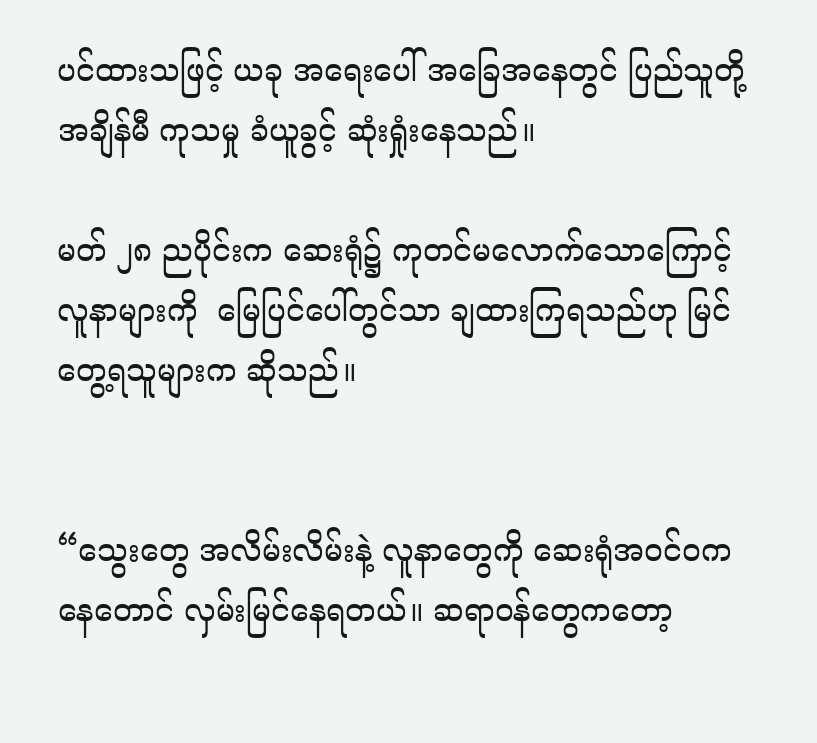ပင်ထားသဖြင့် ယခု အရေးပေါ် အခြေအနေတွင် ပြည်သူတို့ အချိန်မီ ကုသမှု ခံယူခွင့် ဆုံးရှုံးနေသည်။

မတ် ၂၈ ညပိုင်းက ဆေးရုံ၌ ကုတင်မလောက်သောကြောင့် လူနာများကို  မြေပြင်ပေါ်တွင်သာ ချထားကြရသည်ဟု မြင်တွေ့ရသူများက ဆိုသည်။


“သွေးတွေ အလိမ်းလိမ်းနဲ့ လူနာတွေကို ဆေးရုံအဝင်ဝကနေတောင် လှမ်းမြင်နေရတယ်။ ဆရာဝန်တွေကတော့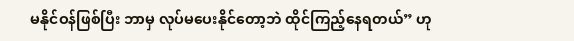မနိုင်ဝန်ဖြစ်ပြီး ဘာမှ လုပ်မပေးနိုင်တော့ဘဲ ထိုင်ကြည့်နေရတယ်” ဟု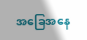အခြေအနေ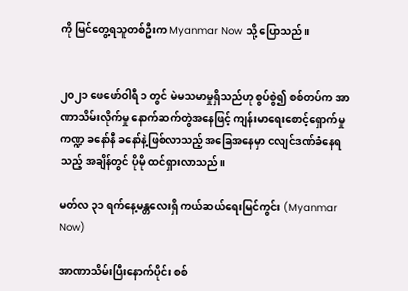ကို မြင်တွေ့ရသူတစ်ဦးက Myanmar Now သို့ ပြောသည်။


၂၀၂၁ ဖေဖော်ဝါရီ ၁ တွင် မဲမသမာမှုရှိသည်ဟု စွပ်စွဲ၍ စစ်တပ်က အာဏာသိမ်းလိုက်မှု နောက်ဆက်တွဲအနေဖြင့် ကျန်းမာရေးစောင့်ရှောက်မှုကဏ္ဍ ခနော်နီ ခနော်နဲ့ဖြစ်လာသည့် အခြေအနေမှာ ငလျင်ဒဏ်ခံနေရသည့် အချိန်တွင် ပိုမို ထင်ရှားလာသည်။

မတ်လ ၃၁ ရက်နေ့မန္တလေးရှိ ကယ်ဆယ်ရေးမြင်ကွင်း (Myanmar Now)

အာဏာသိမ်းပြီးနောက်ပိုင်း စစ်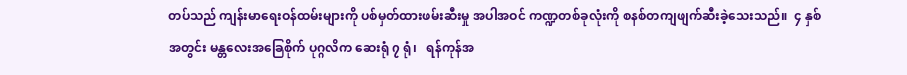တပ်သည် ကျန်းမာရေးဝန်ထမ်းများကို ပစ်မှတ်ထားဖမ်းဆီးမှု အပါအဝင် ကဏ္ဍတစ်ခုလုံးကို စနစ်တကျဖျက်ဆီးခဲ့သေးသည်။  ၄ နှစ်အတွင်း မန္တလေးအခြေစိုက် ပုဂ္ဂလိက ဆေးရုံ ၇ ရုံ၊   ရန်ကုန်အ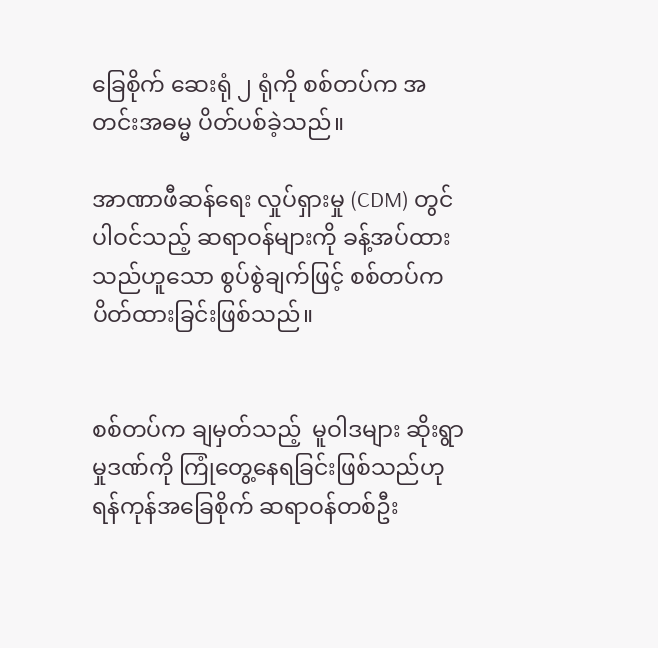ခြေစိုက် ဆေးရုံ ၂ ရုံကို စစ်တပ်က အတင်းအဓမ္မ ပိတ်ပစ်ခဲ့သည်။

အာဏာဖီဆန်ရေး လှုပ်ရှားမှု (CDM) တွင် ပါဝင်သည့် ဆရာဝန်များကို ခန့်အပ်ထားသည်ဟူသော စွပ်စွဲချက်ဖြင့် စစ်တပ်က ပိတ်ထားခြင်းဖြစ်သည်။


စစ်တပ်က ချမှတ်သည့်  မူဝါဒများ ဆိုးရွာမှုဒဏ်ကို ကြုံတွေ့နေရခြင်းဖြစ်သည်ဟု ရန်ကုန်အခြေစိုက် ဆရာဝန်တစ်ဦး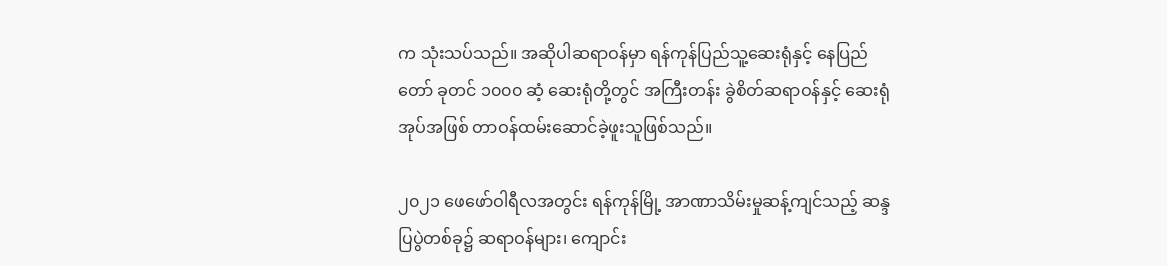က သုံးသပ်သည်။ အဆိုပါဆရာဝန်မှာ ရန်ကုန်ပြည်သူ့ဆေးရုံနှင့် နေပြည်တော် ခုတင် ၁၀၀၀ ဆံ့ ဆေးရုံတို့တွင် အကြီးတန်း ခွဲစိတ်ဆရာဝန်နှင့် ဆေးရုံအုပ်အဖြစ် တာဝန်ထမ်းဆောင်ခဲ့ဖူးသူဖြစ်သည်။

၂၀၂၁ ဖေဖော်ဝါရီလအတွင်း ရန်ကုန်မြို့ အာဏာသိမ်းမှုဆန့်ကျင်သည့် ဆန္ဒပြပွဲတစ်ခု၌ ဆရာဝန်များ၊ ကျောင်း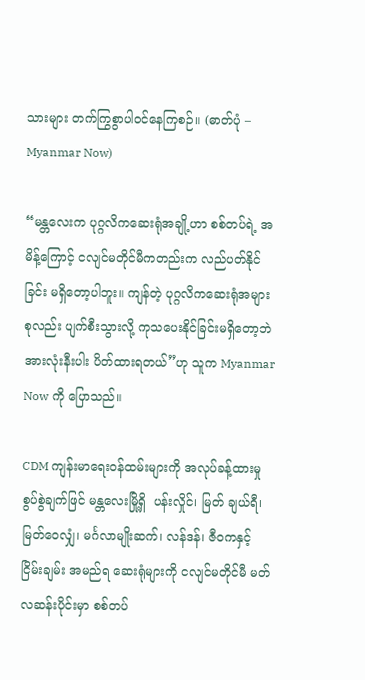သားများ တက်ကြွစွာပါဝင်နေကြစဉ်။ (ဓာတ်ပုံ – Myanmar Now)

“မန္တလေးက ပုဂ္ဂလိကဆေးရုံအချို့ဟာ စစ်တပ်ရဲ့ အမိန့်ကြောင့် ငလျင်မတိုင်မီကတည်းက လည်ပတ်နိုင်ခြင်း မရှိတော့ပါဘူး။ ကျန်တဲ့ ပုဂ္ဂလိကဆေးရုံအများစုလည်း ပျက်စီးသွားလို့ ကုသပေးနိုင်ခြင်းမရှိတော့ဘဲ   အားလုံးနီးပါး ပိတ်ထားရတယ်”ဟု သူက Myanmar Now ကို ပြောသည်။

CDM ကျန်းမာရေးဝန်ထမ်းများကို အလုပ်ခန့်ထားမှုစွပ်စွဲချက်ဖြင် မန္တလေးမြို့ရှိ  ပန်းလှိုင်၊ မြတ် ချယ်ရီ၊ မြတ်ဝေလျှံ၊ မင်္ဂလာမျိုးဆက်၊ လန်ဒန်၊ ဇီဝကနှင့် ငြိမ်းချမ်း အမည်ရ ဆေးရုံများကို ငလျင်မတိုင်မီ မတ်လဆန်းပိုင်းမှာ စစ်တပ်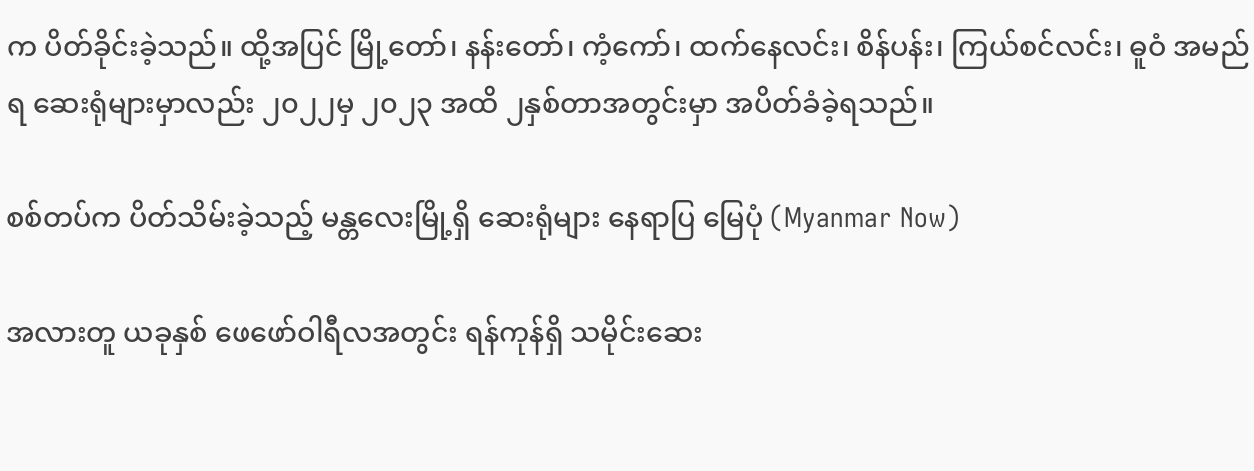က ပိတ်ခိုင်းခဲ့သည်။ ထို့အပြင် မြို့တော်၊ နန်းတော်၊ ကံ့ကော်၊ ထက်နေလင်း၊ စိန်ပန်း၊ ကြယ်စင်လင်း၊ ဓူဝံ အမည်ရ ဆေးရုံများမှာလည်း ၂၀၂၂မှ ၂၀၂၃ အထိ ၂နှစ်တာအတွင်းမှာ အပိတ်ခံခဲ့ရသည်။

စစ်တပ်က ပိတ်သိမ်းခဲ့သည့် မန္တလေးမြို့ရှိ ဆေးရုံများ နေရာပြ မြေပုံ (Myanmar Now)

အလားတူ ယခုနှစ် ဖေဖော်ဝါရီလအတွင်း ရန်ကုန်ရှိ သမိုင်းဆေး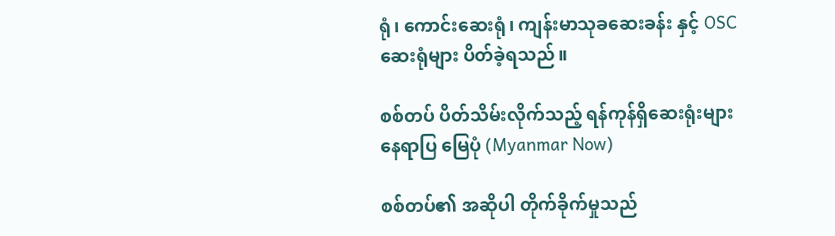ရုံ၊ ကောင်းဆေးရုံ၊ ကျန်းမာသုခဆေးခန်း နှင့် OSC ဆေးရုံများ ပိတ်ခဲ့ရသည်။

စစ်တပ် ပိတ်သိမ်းလိုက်သည့် ရန်ကုန်ရှိဆေးရုံးများ နေရာပြ မြေပုံ (Myanmar Now)

စစ်တပ်၏ အဆိုပါ တိုက်ခိုက်မှုသည်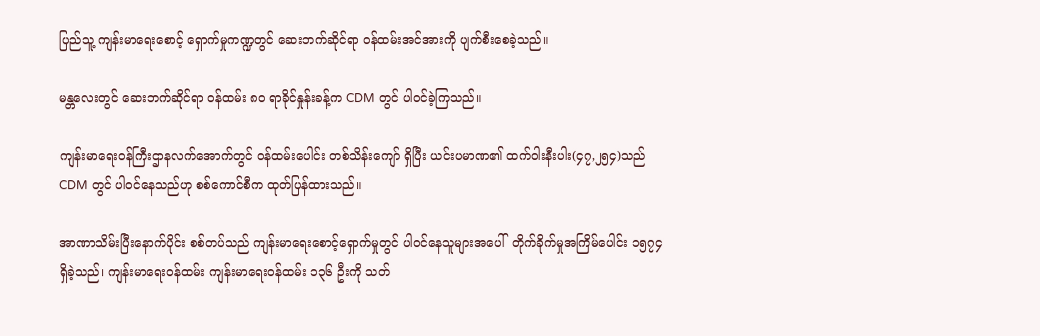ပြည်သူ့ ကျန်းမာရေးစောင့် ရှောက်မှုကဏ္ဍတွင် ဆေးဘက်ဆိုင်ရာ ဝန်ထမ်းအင်အားကို ပျက်စီးစေခဲ့သည်။

မန္တလေးတွင် ဆေးဘက်ဆိုင်ရာ ဝန်ထမ်း ၈၀ ရာခိုင်နှုန်းခန့်က CDM တွင် ပါဝင်ခဲ့ကြသည်။

ကျန်းမာရေးဝန်ကြီးဌာနလက်အောက်တွင် ဝန်ထမ်းပေါင်း တစ်သိန်းကျော် ရှိပြီး ယင်းပမာဏ၏ ထက်ဝါးနီးပါး(၄၇,၂၅၄)သည် CDM တွင် ပါဝင်နေသည်ဟု စစ်ကောင်စီက ထုတ်ပြန်ထားသည်။

အာဏာသိမ်းပြီးနောက်ပိုင်း စစ်တပ်သည် ကျန်းမာရေးစောင့်ရှောက်မှုတွင် ပါဝင်နေသူများအပေါ်  တိုက်ခိုက်မှုအကြိမ်ပေါင်း ၁၅၇၄ ရှိခဲ့သည်၊ ကျန်းမာရေးဝန်ထမ်း ကျန်းမာရေးဝန်ထမ်း ၁၃၆ ဦးကို သတ်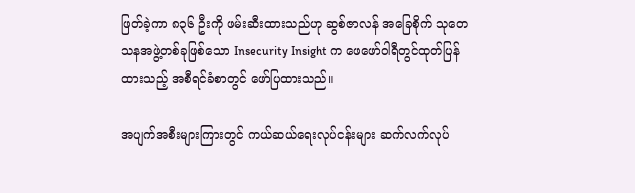ဖြတ်ခဲ့ကာ ၈၃၆ ဦးကို ဖမ်းဆီးထားသည်ဟု ဆွစ်ဇာလန် အခြေစိုက် သုတေသနအဖွဲ့တစ်ခုဖြစ်သော Insecurity Insight က ဖေဖော်ဝါရီတွင်ထုတ်ပြန်ထားသည့် အစီရင်ခံစာတွင် ဖော်ပြထားသည်။

အပျက်အစီးများကြားတွင် ကယ်ဆယ်ရေးလုပ်ငန်းများ ဆက်လက်လုပ်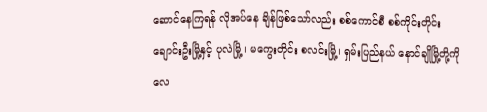ဆောင်နေကြရန် လိုအပ်နေ ချိန်ဖြစ်သော်လည်း စစ်ကောင်စီ စစ်ကိုင်းတိုင်း ချောင်းဦးမြို့နှင့် ပုလဲမြို့ ၊ မကွေးတိုင်း စလင်းမြို့၊ ရှမ်းပြည်နယ် နောင်ချိုမြို့တို့ကို လေ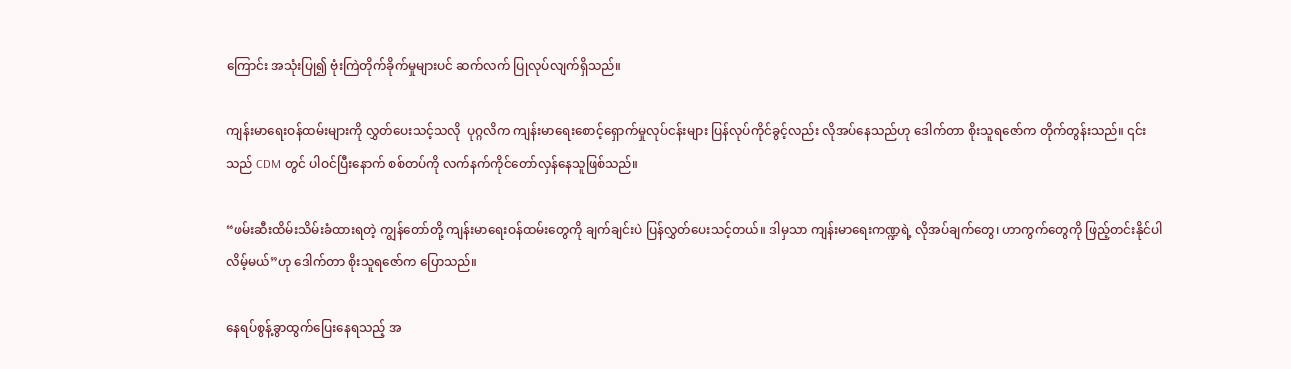ကြောင်း အသုံးပြု၍ ဗုံးကြဲတိုက်ခိုက်မှုများပင် ဆက်လက် ပြုလုပ်လျက်ရှိသည်။

ကျန်းမာရေးဝန်ထမ်းများကို လွှတ်ပေးသင့်သလို  ပုဂ္ဂလိက ကျန်းမာရေးစောင့်ရှောက်မှုလုပ်ငန်းများ ပြန်လုပ်ကိုင်ခွင့်လည်း လိုအပ်နေသည်ဟု ဒေါက်တာ စိုးသူရဇော်က တိုက်တွန်းသည်။ ၎င်းသည် CDM တွင် ပါဝင်ပြီးနောက် စစ်တပ်ကို လက်နက်ကိုင်တော်လှန်နေသူဖြစ်သည်။

“ဖမ်းဆီးထိမ်းသိမ်းခံထားရတဲ့ ကျွန်တော်တို့ ကျန်းမာရေးဝန်ထမ်းတွေကို ချက်ချင်းပဲ ပြန်လွှတ်ပေးသင့်တယ်။ ဒါမှသာ ကျန်းမာရေးကဏ္ဍရဲ့ လိုအပ်ချက်တွေ၊ ဟာကွက်တွေကို ဖြည့်တင်းနိုင်ပါလိမ့်မယ်”ဟု ဒေါက်တာ စိုးသူရဇော်က ပြောသည်။

နေရပ်စွန့်ခွာထွက်ပြေးနေရသည့် အ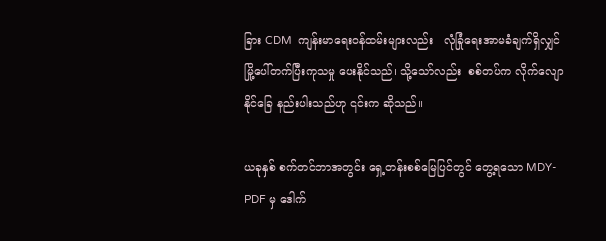ခြား CDM  ကျန်းမာရေးဝန်ထမ်းများလည်း   လုံခြုံရေးအာမခံချက်ရှိလျှင် မြို့ပေါ်တက်ပြီးကုသမှု ပေးနိုင်သည်၊ သို့သော်လည်း  စစ်တပ်က လိုက်လျောနိုင်ခြေ နည်းပါးသည်ဟု ၎င်းက ဆိုသည်။

ယခုနှစ် စက်တင်ဘာအတွင်း ရှေ့တန်းစစ်မြေပြင်တွင် တွေ့ရသော MDY-PDF မှ ဒေါက်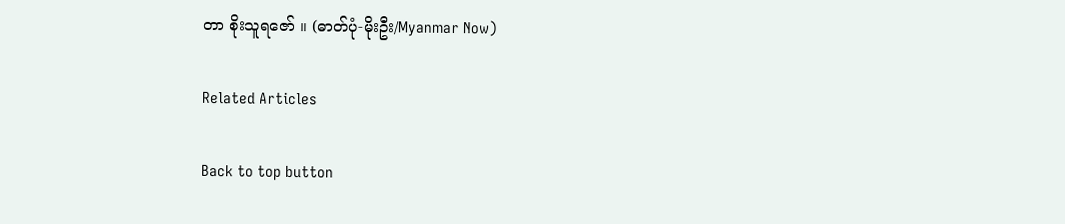တာ စိုးသူရဇော် ။ (ဓာတ်ပုံ-မိုးဦး/Myanmar Now)

Related Articles

Back to top button